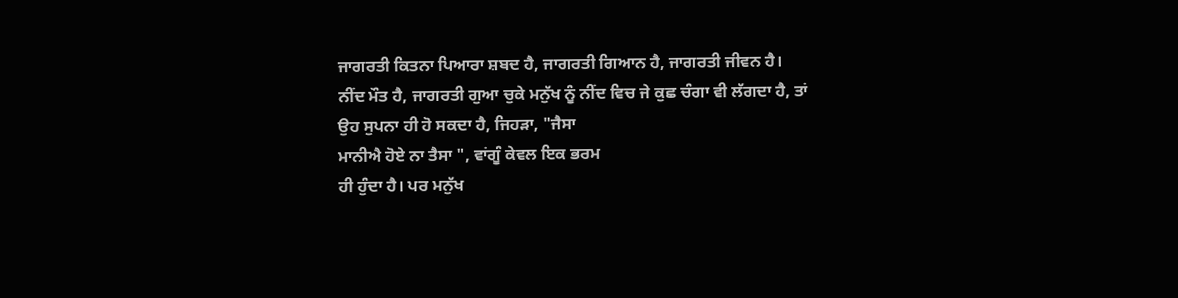ਜਾਗਰਤੀ ਕਿਤਨਾ ਪਿਆਰਾ ਸ਼ਬਦ ਹੈ, ਜਾਗਰਤੀ ਗਿਆਨ ਹੈ, ਜਾਗਰਤੀ ਜੀਵਨ ਹੈ।
ਨੀਂਦ ਮੌਤ ਹੈ, ਜਾਗਰਤੀ ਗੁਆ ਚੁਕੇ ਮਨੁੱਖ ਨੂੰ ਨੀਂਦ ਵਿਚ ਜੇ ਕੁਛ ਚੰਗਾ ਵੀ ਲੱਗਦਾ ਹੈ, ਤਾਂ
ਉਹ ਸੁਪਨਾ ਹੀ ਹੋ ਸਕਦਾ ਹੈ, ਜਿਹੜਾ, "ਜੈਸਾ
ਮਾਨੀਐ ਹੋਏ ਨਾ ਤੈਸਾ ", ਵਾਂਗੂੰ ਕੇਵਲ ਇਕ ਭਰਮ
ਹੀ ਹੁੰਦਾ ਹੈ। ਪਰ ਮਨੁੱਖ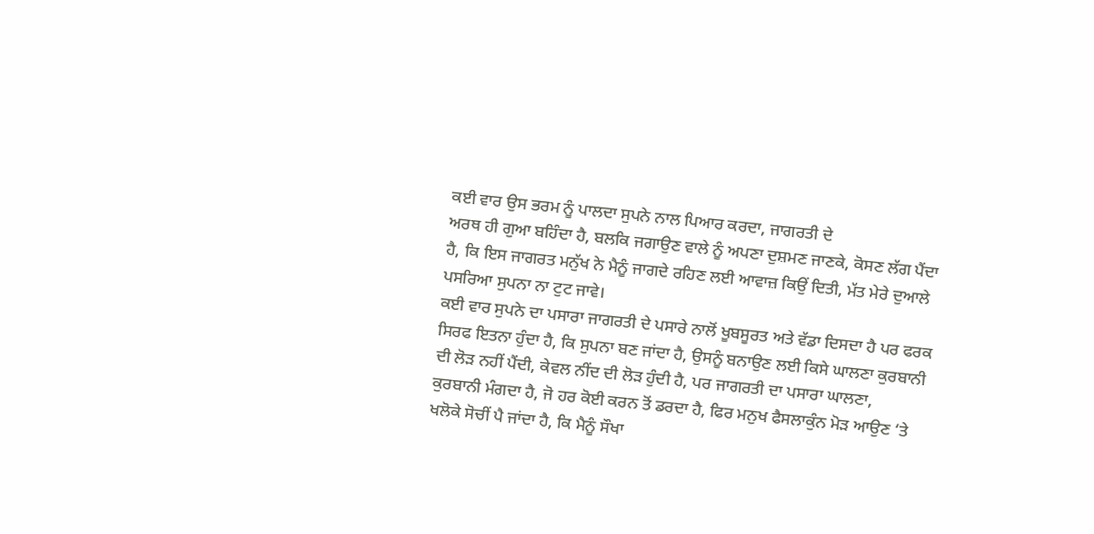ਕਈ ਵਾਰ ਉਸ ਭਰਮ ਨੂੰ ਪਾਲਦਾ ਸੁਪਨੇ ਨਾਲ ਪਿਆਰ ਕਰਦਾ, ਜਾਗਰਤੀ ਦੇ
ਅਰਥ ਹੀ ਗੁਆ ਬਹਿੰਦਾ ਹੈ, ਬਲਕਿ ਜਗਾਉਣ ਵਾਲੇ ਨੂੰ ਅਪਣਾ ਦੁਸ਼ਮਣ ਜਾਣਕੇ, ਕੋਸਣ ਲੱਗ ਪੈਂਦਾ
ਹੈ, ਕਿ ਇਸ ਜਾਗਰਤ ਮਨੁੱਖ ਨੇ ਮੈਨੂੰ ਜਾਗਦੇ ਰਹਿਣ ਲਈ ਆਵਾਜ਼ ਕਿਉਂ ਦਿਤੀ, ਮੱਤ ਮੇਰੇ ਦੁਆਲੇ
ਪਸਰਿਆ ਸੁਪਨਾ ਨਾ ਟੁਟ ਜਾਵੇ।
ਕਈ ਵਾਰ ਸੁਪਨੇ ਦਾ ਪਸਾਰਾ ਜਾਗਰਤੀ ਦੇ ਪਸਾਰੇ ਨਾਲੋਂ ਖੂਬਸੂਰਤ ਅਤੇ ਵੱਡਾ ਦਿਸਦਾ ਹੈ ਪਰ ਫਰਕ
ਸਿਰਫ ਇਤਨਾ ਹੁੰਦਾ ਹੈ, ਕਿ ਸੁਪਨਾ ਬਣ ਜਾਂਦਾ ਹੈ, ਉਸਨੂੰ ਬਨਾਉਣ ਲਈ ਕਿਸੇ ਘਾਲਣਾ ਕੁਰਬਾਨੀ
ਦੀ ਲੋੜ ਨਹੀਂ ਪੈਂਦੀ, ਕੇਵਲ ਨੀਂਦ ਦੀ ਲੋੜ ਹੁੰਦੀ ਹੈ, ਪਰ ਜਾਗਰਤੀ ਦਾ ਪਸਾਰਾ ਘਾਲਣਾ,
ਕੁਰਬਾਨੀ ਮੰਗਦਾ ਹੈ, ਜੋ ਹਰ ਕੋਈ ਕਰਨ ਤੋਂ ਡਰਦਾ ਹੈ, ਫਿਰ ਮਨੁਖ ਫੈਸਲਾਕੁੰਨ ਮੋੜ ਆਉਣ ‘ਤੇ
ਖਲੋਕੇ ਸੋਚੀਂ ਪੈ ਜਾਂਦਾ ਹੈ, ਕਿ ਮੈਨੂੰ ਸੌਖਾ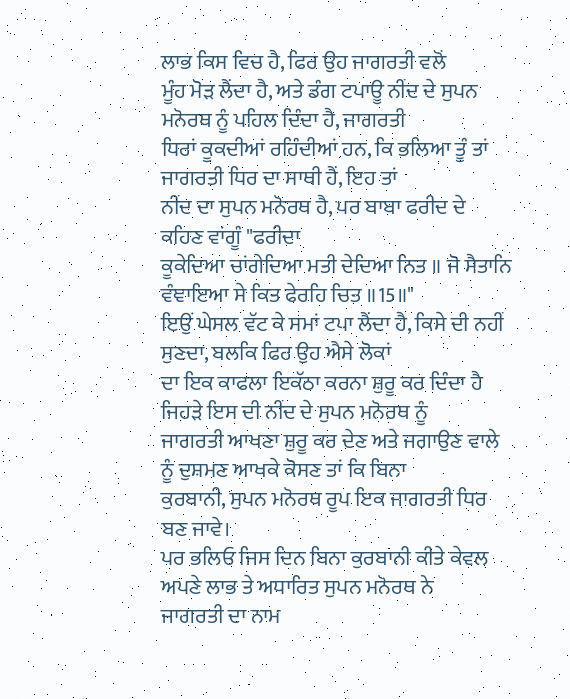ਲਾਭ ਕਿਸ ਵਿਚ ਹੈ, ਫਿਰ ਉਹ ਜਾਗਰਤੀ ਵਲੋਂ
ਮੂੰਹ ਮੋੜ ਲੈਂਦਾ ਹੈ, ਅਤੇ ਡੰਗ ਟਪਾਊ ਨੀਂਦ ਦੇ ਸੁਪਨ ਮਨੋਰਥ ਨੂੰ ਪਹਿਲ ਦਿੰਦਾ ਹੈ, ਜਾਗਰਤੀ
ਧਿਰਾਂ ਕੂਕਦੀਆਂ ਰਹਿੰਦੀਆਂ ਹਨ, ਕਿ ਭਲਿਆ ਤੂੰ ਤਾਂ ਜਾਗਰਤੀ ਧਿਰ ਦਾ ਸਾਥੀ ਹੈਂ, ਇਹ ਤਾਂ
ਨੀਂਦ ਦਾ ਸੁਪਨ ਮਨੋਰਥ ਹੈ, ਪਰ ਬਾਬਾ ਫਰੀਦ ਦੇ ਕਹਿਣ ਵਾਂਗੂੰ "ਫਰੀਦਾ
ਕੂਕੇਦਿਆ ਚਾਂਗੇਦਿਆ ਮਤੀ ਦੇਦਿਆ ਨਿਤ ॥ ਜੋ ਸੈਤਾਨਿ ਵੰਞਾਇਆ ਸੇ ਕਿਤ ਫੇਰਹਿ ਚਿਤ ॥15॥"
ਇਉਂ ਘੇਸਲ ਵੱਟ ਕੇ ਸਮਾਂ ਟਪਾ ਲੈਂਦਾ ਹੈ, ਕਿਸੇ ਦੀ ਨਹੀਂ ਸੁਣਦਾ, ਬਲਕਿ ਫਿਰ ਉਹ ਐਸੇ ਲੋਕਾਂ
ਦਾ ਇਕ ਕਾਫਲਾ ਇਕੱਠਾ ਕਰਨਾ ਸ਼ੁਰੂ ਕਰ ਦਿੰਦਾ ਹੈ ਜਿਹੜੇ ਇਸ ਦੀ ਨੀਂਦ ਦੇ ਸੁਪਨ ਮਨੋਰਥ ਨੂੰ
ਜਾਗਰਤੀ ਆਖਣਾ ਸ਼ੁਰੂ ਕਰ ਦੇਣ ਅਤੇ ਜਗਾਉਣ ਵਾਲੇ ਨੂੰ ਦੁਸ਼ਮਣ ਆਖਕੇ ਕੋਸਣ ਤਾਂ ਕਿ ਬਿਨਾ
ਕੁਰਬਾਨੀ, ਸੁਪਨ ਮਨੋਰਥ ਰੂਪ ਇਕ ਜਾਗਰਤੀ ਧਿਰ ਬਣ ਜਾਵੇ।
ਪਰ ਭਲਿਓ ਜਿਸ ਦਿਨ ਬਿਨਾ ਕੁਰਬਾਨੀ ਕੀਤੇ ਕੇਵਲ ਅਪਣੇ ਲਾਭ ਤੇ ਅਧਾਰਿਤ ਸੁਪਨ ਮਨੋਰਥ ਨੇ
ਜਾਗਰਤੀ ਦਾ ਨਾਮ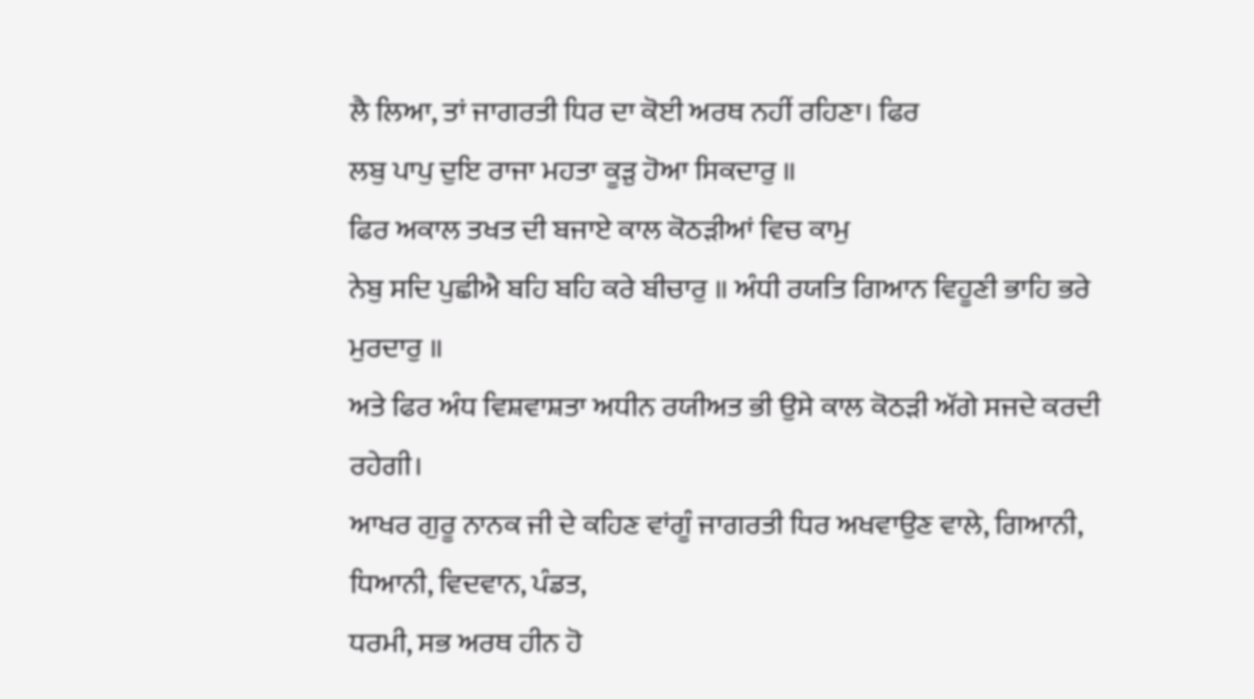ਲੈ ਲਿਆ, ਤਾਂ ਜਾਗਰਤੀ ਧਿਰ ਦਾ ਕੋਈ ਅਰਥ ਨਹੀਂ ਰਹਿਣਾ। ਫਿਰ
ਲਬੁ ਪਾਪੁ ਦੁਇ ਰਾਜਾ ਮਹਤਾ ਕੂੜੁ ਹੋਆ ਸਿਕਦਾਰੁ ॥
ਫਿਰ ਅਕਾਲ ਤਖਤ ਦੀ ਬਜਾਏ ਕਾਲ ਕੋਠੜੀਆਂ ਵਿਚ ਕਾਮੁ
ਨੇਬੁ ਸਦਿ ਪੁਛੀਐ ਬਹਿ ਬਹਿ ਕਰੇ ਬੀਚਾਰੁ ॥ ਅੰਧੀ ਰਯਤਿ ਗਿਆਨ ਵਿਹੂਣੀ ਭਾਹਿ ਭਰੇ ਮੁਰਦਾਰੁ ॥
ਅਤੇ ਫਿਰ ਅੰਧ ਵਿਸ਼ਵਾਸ਼ਤਾ ਅਧੀਨ ਰਯੀਅਤ ਭੀ ਉਸੇ ਕਾਲ ਕੋਠੜੀ ਅੱਗੇ ਸਜਦੇ ਕਰਦੀ ਰਹੇਗੀ।
ਆਖਰ ਗੁਰੂ ਨਾਨਕ ਜੀ ਦੇ ਕਹਿਣ ਵਾਂਗੂੰ ਜਾਗਰਤੀ ਧਿਰ ਅਖਵਾਉਣ ਵਾਲੇ, ਗਿਆਨੀ,
ਧਿਆਨੀ, ਵਿਦਵਾਨ, ਪੰਡਤ,
ਧਰਮੀ, ਸਭ ਅਰਥ ਹੀਨ ਹੋ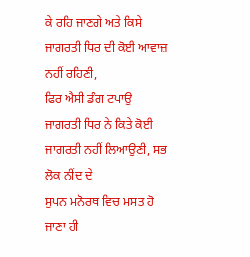ਕੇ ਰਹਿ ਜਾਣਗੇ ਅਤੇ ਕਿਸੇ ਜਾਗਰਤੀ ਧਿਰ ਦੀ ਕੋਈ ਆਵਾਜ਼ ਨਹੀਂ ਰਹਿਣੀ,
ਫਿਰ ਐਸੀ ਡੰਗ ਟਪਾਉ ਜਾਗਰਤੀ ਧਿਰ ਨੇ ਕਿਤੇ ਕੋਈ ਜਾਗਰਤੀ ਨਹੀਂ ਲਿਆਉਣੀ, ਸਭ ਲੋਕ ਨੀਂਦ ਦੇ
ਸੁਪਨ ਮਨੋਰਥ ਵਿਚ ਮਸਤ ਹੋ ਜਾਣਾ ਹੀ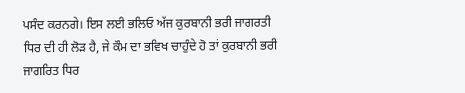ਪਸੰਦ ਕਰਨਗੇ। ਇਸ ਲਈ ਭਲਿਓ ਅੱਜ ਕੁਰਬਾਨੀ ਭਰੀ ਜਾਗਰਤੀ
ਧਿਰ ਦੀ ਹੀ ਲੋੜ ਹੈ, ਜੇ ਕੌਮ ਦਾ ਭਵਿਖ ਚਾਹੁੰਦੇ ਹੋ ਤਾਂ ਕੁਰਬਾਨੀ ਭਰੀ ਜਾਗਰਿਤ ਧਿਰ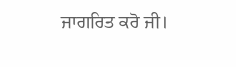ਜਾਗਰਿਤ ਕਰੋ ਜੀ।